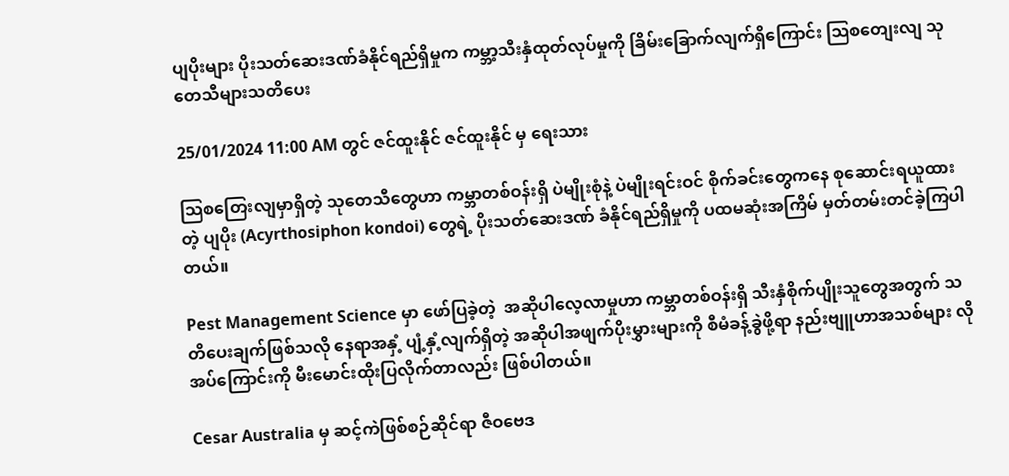ပျပိုးများ ပိုးသတ်ဆေးဒဏ်ခံနိုင်ရည်ရှိမှုက ကမ္ဘာ့သီးနှံထုတ်လုပ်မှုကို ခြိမ်းခြောက်လျက်ရှိကြောင်း ဩစတျေးလျ သုတေသီများသတိပေး

25/01/2024 11:00 AM တွင် ဇင်ထူးနိုင် ဇင်ထူးနိုင် မှ ရေးသား

သြစတြေးလျမှာရှိတဲ့ သုတေသီတွေဟာ ကမ္ဘာတစ်ဝန်းရှိ ပဲမျိုးစုံနဲ့ ပဲမျိုးရင်းဝင် စိုက်ခင်းတွေကနေ စုဆောင်းရယူထားတဲ့ ပျပိုး (Acyrthosiphon kondoi) တွေရဲ့ ပိုးသတ်ဆေးဒဏ် ခံနိုင်ရည်ရှိမှုကို ပထမဆုံးအကြိမ် မှတ်တမ်းတင်ခဲ့ကြပါတယ်။

Pest Management Science မှာ ဖော်ပြခဲ့တဲ့  အဆိုပါလေ့လာမှုဟာ ကမ္ဘာတစ်ဝန်းရှိ သီးနှံစိုက်ပျိုးသူတွေအတွက် သတိပေးချက်ဖြစ်သလို နေရာအနှံ့ ပျံ့နှံ့လျက်ရှိတဲ့ အဆိုပါအဖျက်ပိုးမွှားများကို စီမံခန့်ခွဲဖို့ရာ နည်းဗျူဟာအသစ်များ လိုအပ်ကြောင်းကို မီးမောင်းထိုးပြလိုက်တာလည်း ဖြစ်ပါတယ်။

Cesar Australia မှ ဆင့်ကဲဖြစ်စဉ်ဆိုင်ရာ ဇီဝဗေဒ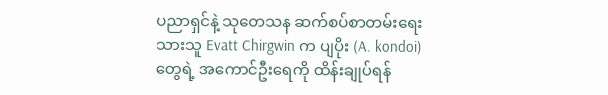ပညာရှင်နဲ့ သုတေသန ဆက်စပ်စာတမ်းရေးသားသူ Evatt Chirgwin က ပျပိုး (A. kondoi) တွေရဲ့ အကောင်ဦးရေကို ထိန်းချုပ်ရန်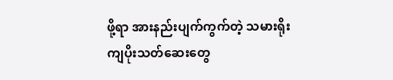ဖို့ရာ အားနည်းပျက်ကွက်တဲ့ သမားရိုးကျပိုးသတ်ဆေးတွေ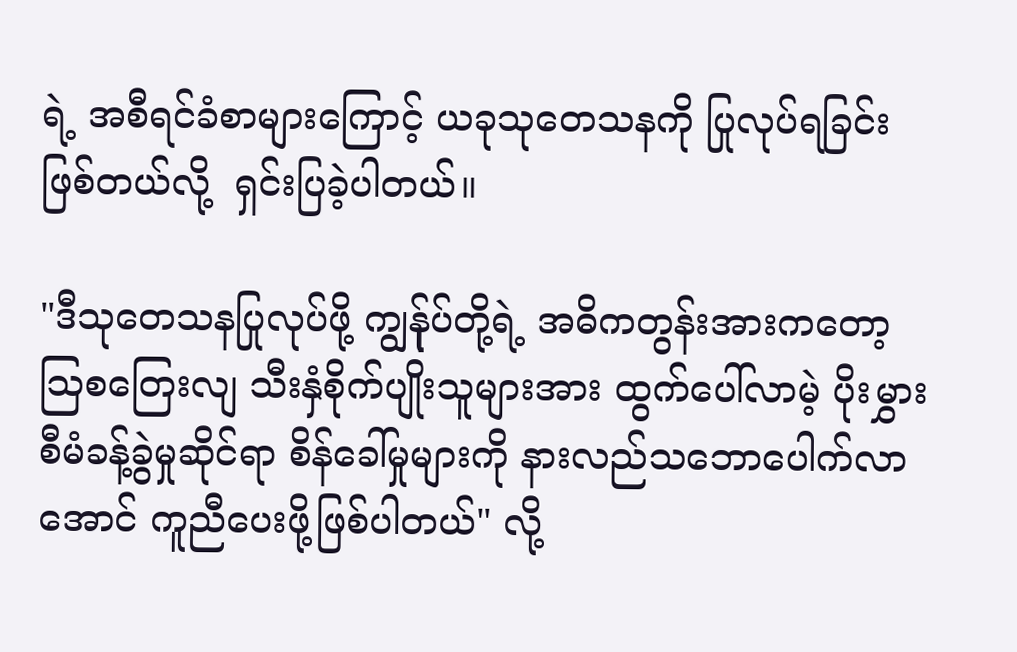ရဲ့ အစီရင်ခံစာများကြောင့် ယခုသုတေသနကို ပြုလုပ်ရခြင်းဖြစ်တယ်လို့  ရှင်းပြခဲ့ပါတယ်။

"ဒီသုတေသနပြုလုပ်ဖို့ ကျွန်ုပ်တို့ရဲ့ အဓိကတွန်းအားကတော့ သြစတြေးလျ သီးနှံစိုက်ပျိုးသူများအား ထွက်ပေါ်လာမဲ့ ပိုးမွှားစီမံခန့်ခွဲမှုဆိုင်ရာ စိန်ခေါ်မှုများကို နားလည်သဘောပေါက်လာအောင် ကူညီပေးဖို့ဖြစ်ပါတယ်" လို့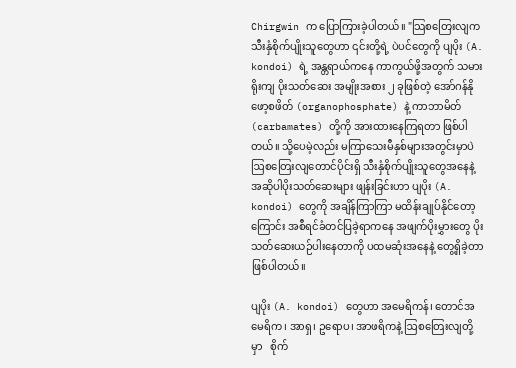Chirgwin က ပြောကြားခဲ့ပါတယ်။ "သြစတြေးလျက သီးနှံစိုက်ပျိုးသူတွေဟာ ၎င်းတို့ရဲ့ ပဲပင်တွေကို ပျပိုး (A. kondoi) ရဲ့ အန္တရာယ်ကနေ ကာကွယ်ဖို့အတွက် သမားရိုးကျ ပိုးသတ်ဆေး အမျိုးအစား ၂ ခုဖြစ်တဲ့ အော်ဂန်နိုဖော့စဖိတ် (organophosphate) နဲ့ ကာဘာမိတ် (carbamates) တို့ကို အားထားနေကြရတာ ဖြစ်ပါတယ်။ သို့ပေမဲ့လည်း မကြာသေးမီနှစ်များအတွင်းမှာပဲ ဩစတြေးလျတောင်ပိုင်းရှိ သီးနှံစိုက်ပျိုးသူတွေအနေနဲ့ အဆိုပါပိုးသတ်ဆေးများ ဖျန်းခြင်းဟာ ပျပိုး (A. kondoi) တွေကို အချိန်ကြာကြာ မထိန်းချုပ်နိုင်တော့ကြောင်း အစီရင်ခံတင်ပြခဲ့ရာကနေ အဖျက်ပိုးမွှားတွေ ပိုးသတ်ဆေးယဉ်ပါးနေတာကို ပထမဆုံးအနေနဲ့ တွေ့ရှိခဲ့တာ ဖြစ်ပါတယ်။

ပျပိုး (A. kondoi) တွေဟာ အမေရိကန်၊ တောင်အမေရိက၊ အာရှ၊ ဥရောပ၊ အာဖရိကနဲ့ ဩစတြေးလျတို့မှာ   စိုက်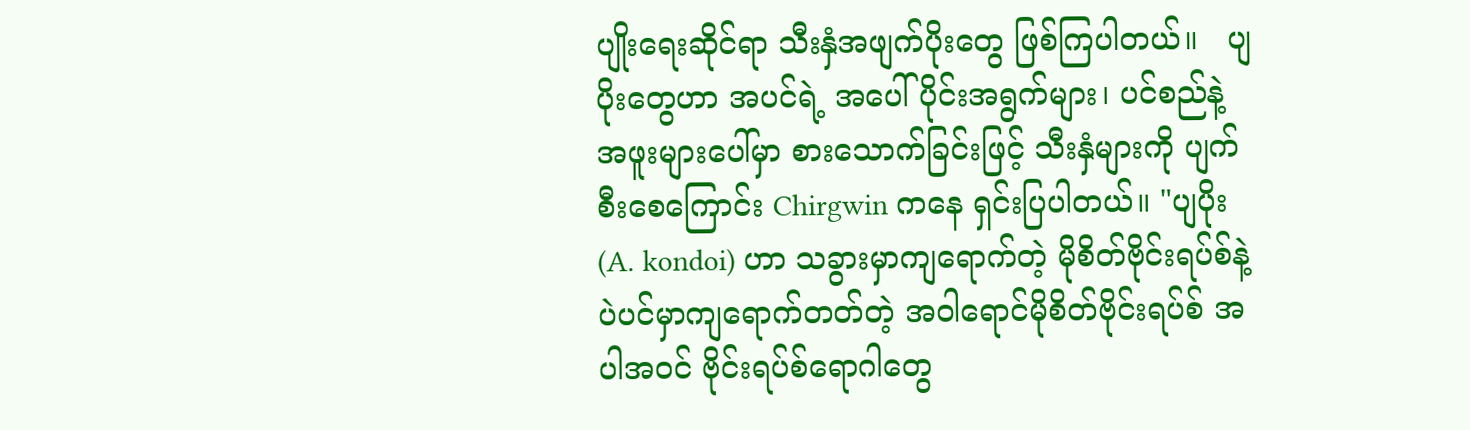ပျိုးရေးဆိုင်ရာ သီးနှံအဖျက်ပိုးတွေ ဖြစ်ကြပါတယ်။   ပျပိုးတွေဟာ အပင်ရဲ့ အပေါ်ပိုင်းအရွက်များ၊ ပင်စည်နဲ့ အဖူးများပေါ်မှာ စားသောက်ခြင်းဖြင့် သီးနှံများကို ပျက်စီးစေကြောင်း Chirgwin ကနေ ရှင်းပြပါတယ်။ "ပျပိုး (A. kondoi) ဟာ သခွားမှာကျရောက်တဲ့ မိုစိတ်ဗိုင်းရပ်စ်နဲ့ ပဲပင်မှာကျရောက်တတ်တဲ့ အဝါရောင်မိုစိတ်ဗိုင်းရပ်စ် အပါအဝင် ဗိုင်းရပ်စ်ရောဂါတွေ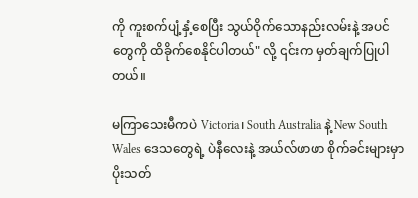ကို ကူးစက်ပျံ့နှံ့စေပြီး သွယ်ဝိုက်သောနည်းလမ်းနဲ့ အပင်တွေကို ထိခိုက်စေနိုင်ပါတယ်" လို့ ၎င်းက မှတ်ချက်ပြုပါတယ်။

မကြာသေးမီကပဲ Victoria၊ South Australia နဲ့ New South Wales ဒေသတွေရဲ့ ပဲနီလေးနဲ့ အယ်လ်ဖာဖာ စိုက်ခင်းများမှာ ပိုးသတ်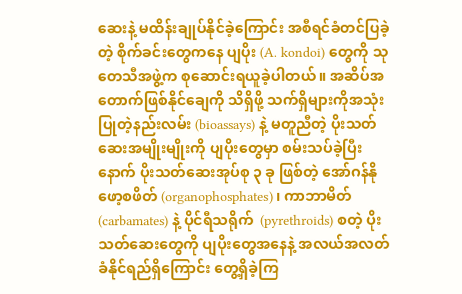ဆေးနဲ့ မထိန်းချုပ်နိုင်ခဲ့ကြောင်း အစီရင်ခံတင်ပြခဲ့တဲ့ စိုက်ခင်းတွေကနေ ပျပိုး (A. kondoi) တွေကို သုတေသီအဖွဲ့က စုဆောင်းရယူခဲ့ပါတယ်။ အဆိပ်အတောက်ဖြစ်နိုင်ချေကို သိရှိဖို့ သက်ရှိများကိုအသုံးပြုတဲ့နည်းလမ်း (bioassays) နဲ့ မတူညီတဲ့ ပိုးသတ်ဆေးအမျိုးမျိုးကို ပျပိုးတွေမှာ စမ်းသပ်ခဲ့ပြီးနောက် ပိုးသတ်ဆေးအုပ်စု ၃ ခု ဖြစ်တဲ့ အော်ဂန်နိုဖော့စဖိတ် (organophosphates)၊ ကာဘာမိတ် (carbamates) နဲ့ ပိုင်ရီသရိုက်  (pyrethroids) စတဲ့ ပိုးသတ်ဆေးတွေကို ပျပိုးတွေအနေနဲ့ အလယ်အလတ် ခံနိုင်ရည်ရှိကြောင်း တွေ့ရှိခဲ့ကြ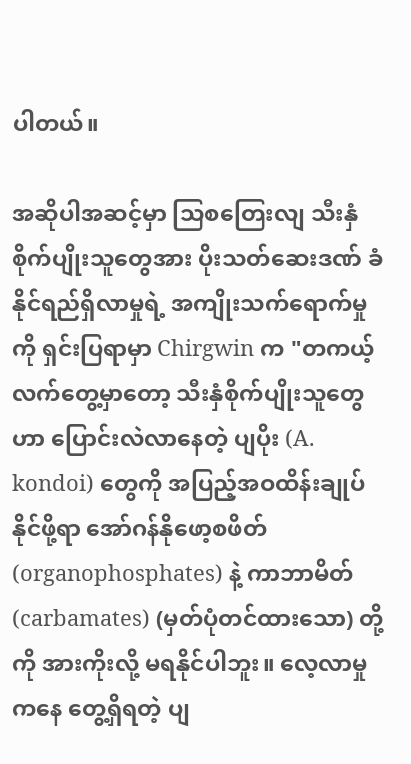ပါတယ်။

အဆိုပါအဆင့်မှာ သြစတြေးလျ သီးနှံစိုက်ပျိုးသူတွေအား ပိုးသတ်ဆေးဒဏ် ခံနိုင်ရည်ရှိလာမှုရဲ့ အကျိုးသက်ရောက်မှုကို ရှင်းပြရာမှာ Chirgwin က "တကယ့်လက်တွေ့မှာတော့ သီးနှံစိုက်ပျိုးသူတွေဟာ ပြောင်းလဲလာနေတဲ့ ပျပိုး (A. kondoi) တွေကို အပြည့်အဝထိန်းချုပ်နိုင်ဖို့ရာ အော်ဂန်နိုဖော့စဖိတ် (organophosphates) နဲ့ ကာဘာမိတ် (carbamates) (မှတ်ပုံတင်ထားသော) တို့ကို အားကိုးလို့ မရနိုင်ပါဘူး။ လေ့လာမှုကနေ တွေ့ရှိရတဲ့ ပျ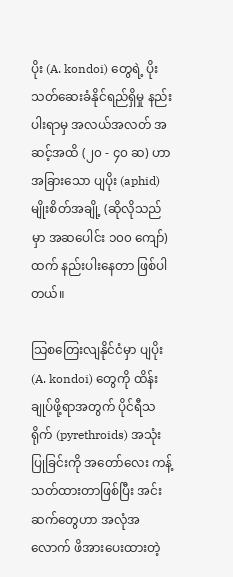ပိုး (A. kondoi) တွေရဲ့ ပိုးသတ်ဆေးခံနိုင်ရည်ရှိမှု နည်းပါးရာမှ အလယ်အလတ် အဆင့်အထိ (၂၀ - ၄၀ ဆ) ဟာ အခြားသော ပျပိုး (aphid) မျိုးစိတ်အချို့ (ဆိုလိုသည်မှာ အဆပေါင်း ၁၀၀ ကျော်) ထက် နည်းပါးနေတာ ဖြစ်ပါတယ်။

သြစတြေးလျနိုင်ငံမှာ ပျပိုး (A. kondoi) တွေကို ထိန်းချုပ်ဖို့ရာအတွက် ပိုင်ရီသရိုက် (pyrethroids) အသုံးပြုခြင်းကို အတော်လေး ကန့်သတ်ထားတာဖြစ်ပြီး အင်းဆက်တွေဟာ အလုံအလောက် ဖိအားပေးထားတဲ့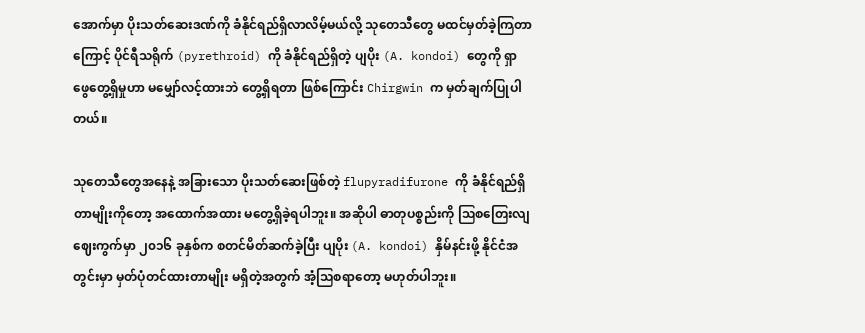အောက်မှာ ပိုးသတ်ဆေးဒဏ်ကို ခံနိုင်ရည်ရှိလာလိမ့်မယ်လို့ သုတေသီတွေ မထင်မှတ်ခဲ့ကြတာကြောင့် ပိုင်ရီသရိုက် (pyrethroid) ကို ခံနိုင်ရည်ရှိတဲ့ ပျပိုး (A. kondoi) တွေကို ရှာဖွေတွေ့ရှိမှုဟာ မမျှော်လင့်ထားဘဲ တွေ့ရှိရတာ ဖြစ်ကြောင်း Chirgwin က မှတ်ချက်ပြုပါတယ်။

သုတေသီတွေအနေနဲ့ အခြားသော ပိုးသတ်ဆေးဖြစ်တဲ့ flupyradifurone ကို ခံနိုင်ရည်ရှိတာမျိုးကိုတော့ အထောက်အထား မတွေ့ရှိခဲ့ရပါဘူး။ အဆိုပါ ဓာတုပစ္စည်းကို ဩစတြေးလျဈေးကွက်မှာ ၂၀၁၆ ခုနှစ်က စတင်မိတ်ဆက်ခဲ့ပြီး ပျပိုး (A. kondoi) နှိမ်နင်းဖို့ နိုင်ငံအတွင်းမှာ မှတ်ပုံတင်ထားတာမျိုး မရှိတဲ့အတွက် အံ့သြစရာတော့ မဟုတ်ပါဘူး။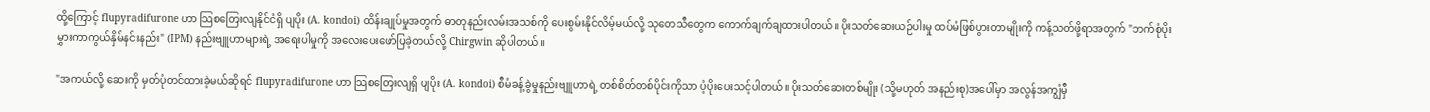ထို့ကြောင့် flupyradifurone ဟာ သြစတြေးလျနိုင်ငံရှိ ပျပိုး (A. kondoi) ထိန်းချုပ်မှုအတွက် ဓာတုနည်းလမ်းအသစ်ကို ပေးစွမ်းနိုင်လိမ့်မယ်လို့ သုတေသီတွေက ကောက်ချက်ချထားပါတယ်။ ပိုးသတ်ဆေးယဉ်ပါးမှု ထပ်မံဖြစ်ပွားတာမျိုးကို ကန့်သတ်ဖို့ရာအတွက် "ဘက်စုံပိုးမွှားကာကွယ်နှိမ်နင်းနည်း" (IPM) နည်းဗျူဟာများရဲ့ အရေးပါမှုကို အလေးပေးဖော်ပြခဲ့တယ်လို့ Chirgwin ဆိုပါတယ်။

"အကယ်လို့ ဆေးကို မှတ်ပုံတင်ထားခဲ့မယ်ဆိုရင် flupyradifurone ဟာ သြစတြေးလျရှိ ပျပိုး (A. kondoi) စီမံခန့်ခွဲမှုနည်းဗျူဟာရဲ့ တစ်စိတ်တစ်ပိုင်းကိုသာ ပံ့ပိုးပေးသင့်ပါတယ်။ ပိုးသတ်ဆေးတစ်မျိုး (သို့မဟုတ် အနည်းစု)အပေါ်မှာ အလွန်အကျွံမှီ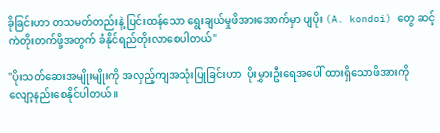ခိုခြင်းဟာ တသမတ်တည်းနဲ့ ပြင်းထန်သော ရွေးချယ်မှုဖိအားအောက်မှာ ပျပိုး (A. kondoi) တွေ ဆင့်ကဲတိုးတက်ဖို့အတွက် ခံနိုင်ရည်တိုးလာစေပါတယ်"

"ပိုးသတ်ဆေးအမျိုးမျိုးကို အလှည့်ကျအသုံးပြုခြင်းဟာ  ပိုးမွှားဦးရေအပေါ် ထားရှိသောဖိအားကို လျော့နည်းစေနိုင်ပါတယ်။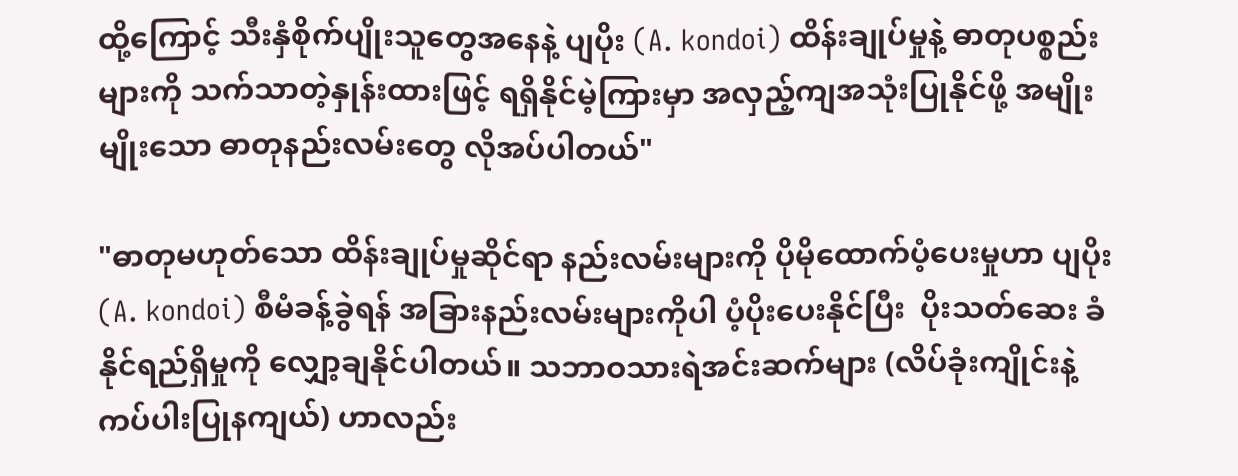ထို့ကြောင့် သီးနှံစိုက်ပျိုးသူတွေအနေနဲ့ ပျပိုး (A. kondoi) ထိန်းချုပ်မှုနဲ့ ဓာတုပစ္စည်းများကို သက်သာတဲ့နှုန်းထားဖြင့် ရရှိနိုင်မဲ့ကြားမှာ အလှည့်ကျအသုံးပြုနိုင်ဖို့ အမျိုးမျိုးသော ဓာတုနည်းလမ်းတွေ လိုအပ်ပါတယ်"

"ဓာတုမဟုတ်သော ထိန်းချုပ်မှုဆိုင်ရာ နည်းလမ်းများကို ပိုမိုထောက်ပံ့ပေးမှုဟာ ပျပိုး (A. kondoi) စီမံခန့်ခွဲရန် အခြားနည်းလမ်းများကိုပါ ပံ့ပိုးပေးနိုင်ပြီး  ပိုးသတ်ဆေး ခံနိုင်ရည်ရှိမှုကို လျှော့ချနိုင်ပါတယ်။ သဘာဝသားရဲအင်းဆက်များ (လိပ်ခုံးကျိုင်းနဲ့ ကပ်ပါးပြုနကျယ်) ဟာလည်း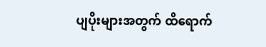ပျပိုးများအတွက် ထိရောက်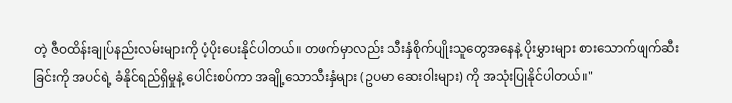တဲ့ ဇီဝထိန်းချုပ်နည်းလမ်းများကို ပံ့ပိုးပေးနိုင်ပါတယ်။ တဖက်မှာလည်း သီးနှံစိုက်ပျိုးသူတွေအနေနဲ့ ပိုးမွှားများ စားသောက်ဖျက်ဆီးခြင်းကို အပင်ရဲ့ ခံနိုင်ရည်ရှိမှုနဲ့ ပေါင်းစပ်ကာ အချို့သောသီးနှံများ (ဥပမာ ဆေးဝါးများ) ကို အသုံးပြုနိုင်ပါတယ်။"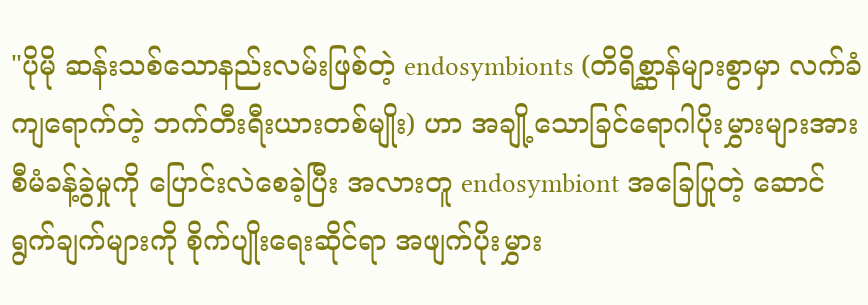"ပိုမို ဆန်းသစ်သောနည်းလမ်းဖြစ်တဲ့ endosymbionts (တိရိစ္ဆာန်များစွာမှာ လက်ခံကျရောက်တဲ့ ဘက်တီးရီးယားတစ်မျိုး) ဟာ အချို့သောခြင်ရောဂါပိုးမွှားများအား စီမံခန့်ခွဲမှုကို ပြောင်းလဲစေခဲ့ပြီး အလားတူ endosymbiont အခြေပြုတဲ့ ဆောင်ရွက်ချက်များကို စိုက်ပျိုးရေးဆိုင်ရာ အဖျက်ပိုးမွှား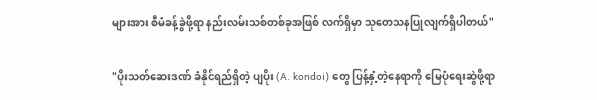များအား စီမံခန့်ခွဲဖို့ရာ နည်းလမ်းသစ်တစ်ခုအဖြစ် လက်ရှိမှာ သုတေသနပြုလျက်ရှိပါတယ်"

"ပိုးသတ်ဆေးဒဏ် ခံနိုင်ရည်ရှိတဲ့ ပျပိုး (A. kondoi) တွေ ပြန့်နှံ့တဲ့နေရာကို မြေပုံရေးဆွဲဖို့ရာ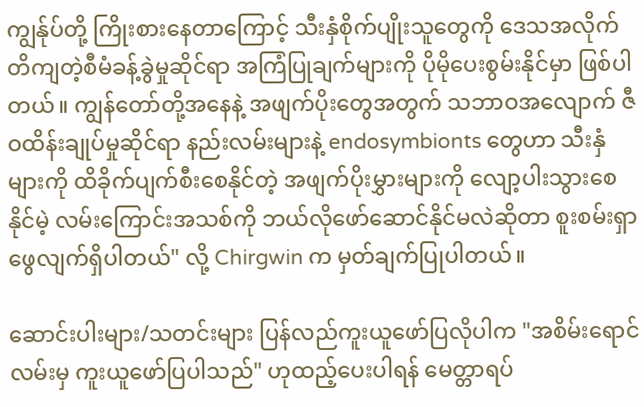ကျွန်ုပ်တို့ ကြိုးစားနေတာကြောင့် သီးနှံစိုက်ပျိုးသူတွေကို ဒေသအလိုက် တိကျတဲ့စီမံခန့်ခွဲမှုဆိုင်ရာ အကြံပြုချက်များကို ပိုမိုပေးစွမ်းနိုင်မှာ ဖြစ်ပါတယ်။ ကျွန်တော်တို့အနေနဲ့ အဖျက်ပိုးတွေအတွက် သဘာဝအလျောက် ဇီဝထိန်းချုပ်မှုဆိုင်ရာ နည်းလမ်းများနဲ့ endosymbionts တွေဟာ သီးနှံများကို ထိခိုက်ပျက်စီးစေနိုင်တဲ့ အဖျက်ပိုးမွှားများကို လျော့ပါးသွားစေနိုင်မဲ့ လမ်းကြောင်းအသစ်ကို ဘယ်လိုဖော်ဆောင်နိုင်မလဲဆိုတာ စူးစမ်းရှာဖွေလျက်ရှိပါတယ်" လို့ Chirgwin က မှတ်ချက်ပြုပါတယ်။

ဆောင်းပါးများ/သတင်းများ ပြန်လည်ကူးယူဖော်ပြလိုပါက "အစိမ်းရောင်လမ်းမှ ကူးယူဖော်ပြပါသည်" ဟုထည့်ပေးပါရန် မေတ္တာရပ်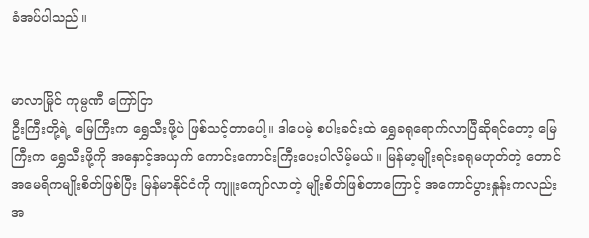ခံအပ်ပါသည်။


မာလာမြိုင် ကုမ္ပဏီ ကြော်ငြာ
ဦးကြီးတို့ရဲ့ မြေကြီးက ရွှေသီးဖို့ပဲ ဖြစ်သင့်တာပေါ့။ ဒါပေမဲ့ စပါးခင်းထဲ ရွှေခရုရောက်လာပြီဆိုရင်တော့ မြေကြီးက ရွှေသီးဖို့ကို အနှောင့်အယှက် ကောင်းကောင်းကြီးပေးပါလိမ့်မယ်။ မြန်မာ့မျိုးရင်းခရုမဟုတ်တဲ့ တောင်အမေရိကမျိုးစိတ်ဖြစ်ပြီး မြန်မာနိုင်ငံကို ကျူးကျော်လာတဲ့ မျိုးစိတ်ဖြစ်တာကြောင့် အကောင်ပွားနှုန်းကလည်း အ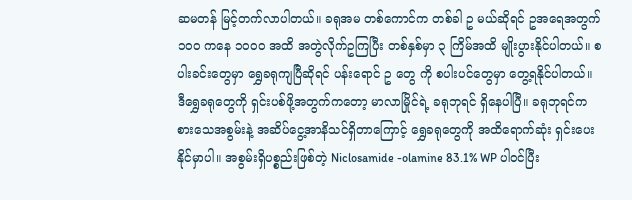ဆမတန် မြင့်တက်လာပါတယ်။ ခရုအမ တစ်ကောင်က တစ်ခါ ဥ မယ်ဆိုရင် ဥအရေအတွက် ၁၀၀ ကနေ ၁၀၀၀ အထိ အတွဲလိုက်ဥကြပြီး တစ်နှစ်မှာ ၃ ကြိမ်အထိ မျိုးပွားနိုင်ပါတယ်။ စပါးခင်းတွေမှာ ရွှေခရုကျပြီဆိုရင် ပန်းရောင် ဥ တွေ ကို စပါးပင်တွေမှာ တွေ့ရနိုင်ပါတယ်။ ဒီရွှေခရုတွေကို ရှင်းပစ်ဖို့အတွက်ကတော့ မာလာမြိုင်ရဲ့ ခရုဘုရင် ရှိနေပါပြီ။ ခရုဘုရင်က စားသေအစွမ်းနဲ့ အဆိပ်ငွေ့အာနိသင်ရှိတာကြောင့် ရွှေခရုတွေကို အထိရောက်ဆုံး ရှင်းပေးနိုင်မှာပါ။ အစွမ်းရှိပစ္စည်းဖြစ်တဲ့ Niclosamide -olamine 83.1% WP ပါဝင်ပြီး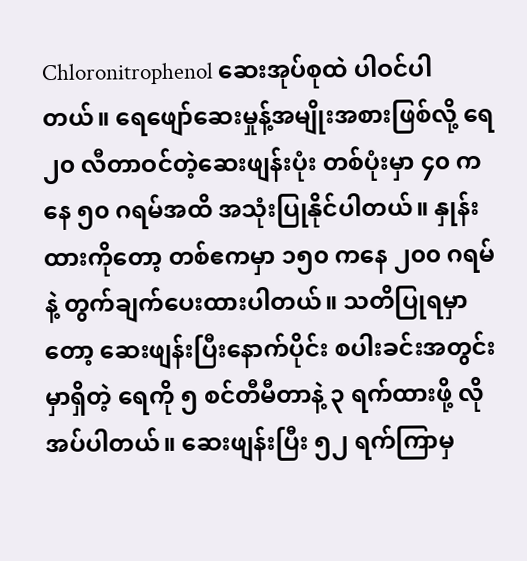Chloronitrophenol ဆေးအုပ်စုထဲ ပါဝင်ပါတယ်။ ရေဖျော်ဆေးမှုန့်အမျိုးအစားဖြစ်လို့ ရေ ၂၀ လီတာဝင်တဲ့ဆေးဖျန်းပုံး တစ်ပုံးမှာ ၄၀ ကနေ ၅၀ ဂရမ်အထိ အသုံးပြုနိုင်ပါတယ်။ နှုန်းထားကိုတော့ တစ်ဧကမှာ ၁၅၀ ကနေ ၂၀၀ ဂရမ်နဲ့ တွက်ချက်ပေးထားပါတယ်။ သတိပြုရမှာတော့ ဆေးဖျန်းပြီးနောက်ပိုင်း စပါးခင်းအတွင်းမှာရှိတဲ့ ရေကို ၅ စင်တီမီတာနဲ့ ၃ ရက်ထားဖို့ လိုအပ်ပါတယ်။ ဆေးဖျန်းပြီး ၅၂ ရက်ကြာမှ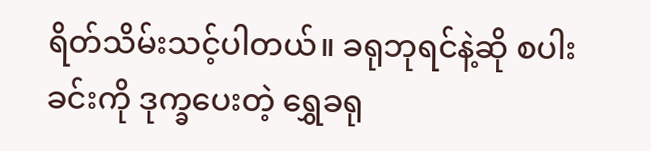ရိတ်သိမ်းသင့်ပါတယ်။ ခရုဘုရင်နဲ့ဆို စပါးခင်းကို ဒုက္ခပေးတဲ့ ရွှေခရု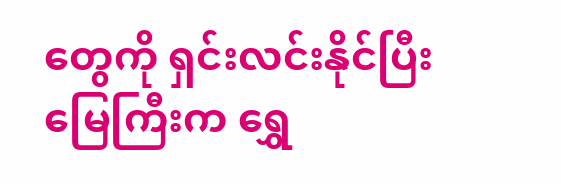တွေကို ရှင်းလင်းနိုင်ပြီး မြေကြီးက ရွှေ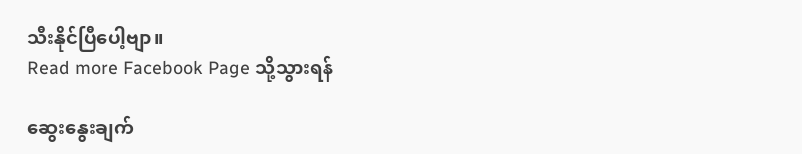သီးနိုင်ပြီပေါ့ဗျာ။
Read more Facebook Page သို့သွားရန်

ဆွေးနွေးချက်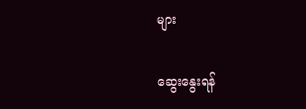များ

ဆွေးနွေးရန်